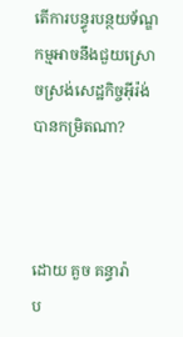តើការបន្ធូរបន្ថយទ័ណ្ឌកម្មអាចនឹងជួយស្រោចស្រង់សេដ្ឋកិច្ចអ៊ីរ៉ង់បានកម្រិតណា?



ដោយ គួច គន្ធារ៉ា
ប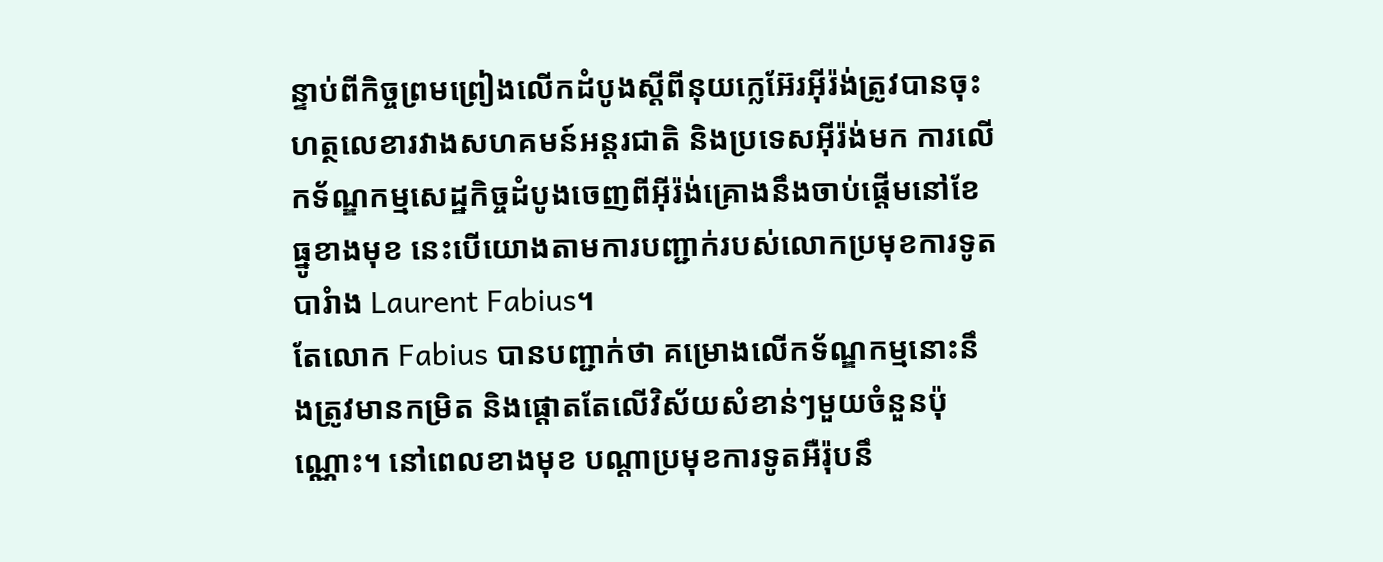ន្ទាប់ពីកិច្ចព្រមព្រៀងលើកដំបូងស្តីពីនុយក្លេអ៊ែរអ៊ីរ៉ង់ត្រូវបានចុះហត្ថលេខារវាងសហគមន៍អន្តរជាតិ និងប្រទេសអ៊ីរ៉ង់មក ការលើកទ័ណ្ឌកម្មសេដ្ឋកិច្ចដំបូងចេញពីអ៊ីរ៉ង់គ្រោងនឹងចាប់ផ្តើមនៅខែធ្នូខាងមុខ នេះបើយោងតាមការបញ្ជាក់របស់លោកប្រមុខការទូតបារំាង Laurent Fabius។
តែលោក Fabius បានបញ្ជាក់ថា គម្រោងលើកទ័ណ្ឌកម្មនោះនឹងត្រូវមានកម្រិត និងផ្តោតតែលើវិស័យសំខាន់ៗមួយចំនួនប៉ុណ្ណោះ។ នៅពេលខាងមុខ បណ្តាប្រមុខការទូតអឺរ៉ុបនឹ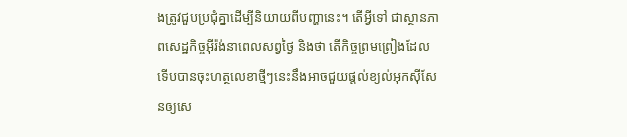ងត្រូវជួបប្រជុំគ្នាដើម្បីនិយាយពីបញ្ហានេះ។ តើអ្វីទៅ ជាស្ថានភាពសេដ្ឋកិច្ចអ៊ីរ៉ង់នាពេលសព្វថ្ងៃ និងថា តើកិច្ចព្រមព្រៀងដែលទើបបានចុះហត្ថលេខាថ្មីៗនេះនឹងអាចជួយផ្តល់ខ្យល់អុកស៊ីសែនឲ្យសេ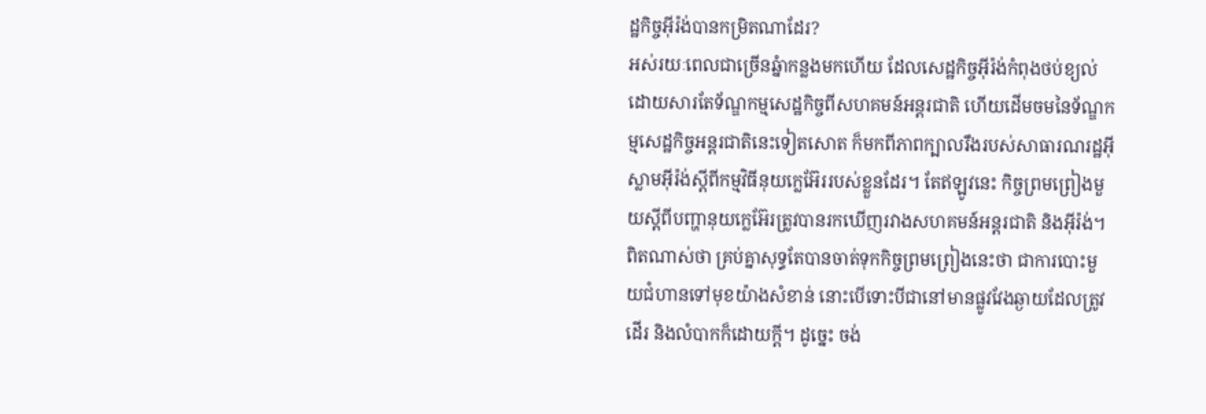ដ្ឋកិច្ចអ៊ីរ៉ង់បានកម្រិតណាដែរ?
អស់រយៈពេលជាច្រើនឆ្នំាកន្លងមកហើយ ដែលសេដ្ឋកិច្ចអ៊ីរ៉ង់កំពុងថប់ខ្យល់ដោយសារតែទ័ណ្ឌកម្មសេដ្ឋកិច្ចពីសហគមន៍អន្តរជាតិ ហើយដើមចមនៃទ័ណ្ឌកម្មសេដ្ឋកិច្ចអន្តរជាតិនេះទៀតសោត ក៏មកពីភាពក្បាលរឹងរបស់សាធារណរដ្ឋអ៊ីស្លាមអ៊ីរ៉ង់ស្តីពីកម្មវិធីនុយក្លេអ៊ែររបស់ខ្លួនដែរ។ តែឥឡូវនេះ កិច្ចព្រមព្រៀងមួយស្តីពីបញ្ហានុយក្លេអ៊ែរត្រូវបានរកឃើញរវាងសហគមន៍អន្តរជាតិ និងអ៊ីរ៉ង់។ ពិតណាស់ថា គ្រប់គ្នាសុទ្ធតែបានចាត់ទុកកិច្ចព្រមព្រៀងនេះថា ជាការបោះមួយជំហានទៅមុខយ៉ាងសំខាន់ នោះបើទោះបីជានៅមានផ្លូវវែងឆ្ងាយដែលត្រូវដើរ និងលំបាកក៏ដោយក្តី។ ដូច្នេះ ចង់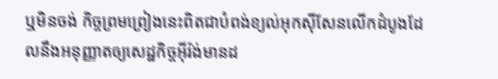ឬមិនចង់ កិច្ចព្រមព្រៀងនេះពិតជាបំពង់ខ្យល់អុកស៊ីសែនលើកដំបូងដែលនឹងអនុញ្ញាតឲ្យសេដ្ឋកិច្ចអ៊ីរ៉ង់មានដ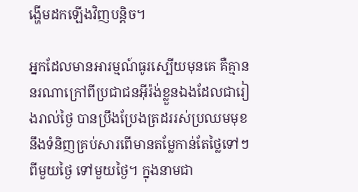ង្ហើមដកឡើងវិញបន្តិច។

អ្នកដែលមានអារម្មណ៍ធូរស្បើយមុនគេ គឺគ្មាននរណាក្រៅពីប្រជាជនអ៊ីរ៉ង់ខ្លួនឯងដែលជារៀងរាល់ថ្ងៃ បានប្រឹងប្រែងត្រដររស់ប្រឈមមុខនឹងទំនិញគ្រប់សារពើមានតម្លែកាន់តែថ្លៃទៅៗពីមួយថ្ងៃ ទៅមួយថ្ងៃ។ ក្នុងនាមជា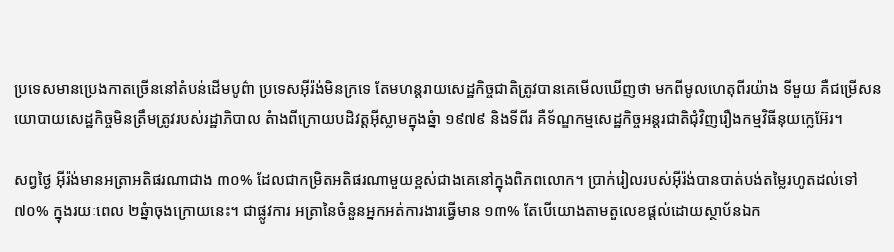ប្រទេសមានប្រេងកាតច្រើននៅតំបន់ដើមបូព៌ា ប្រទេសអ៊ីរ៉ង់មិនក្រទេ តែមហន្តរាយសេដ្ឋកិច្ចជាតិត្រូវបានគេមើលឃើញថា មកពីមូលហេតុពីរយ៉ាង ទីមួយ គឺជម្រើសនយោបាយសេដ្ឋកិច្ចមិនត្រឹមត្រូវរបស់រដ្ឋាភិបាល តំាងពីក្រោយបដិវត្តអ៊ីស្លាមក្នុងឆ្នំា ១៩៧៩ និងទីពីរ គឺទ័ណ្ឌកម្មសេដ្ឋកិច្ចអន្តរជាតិជុំវិញរឿងកម្មវិធីនុយក្លេអ៊ែរ។

សព្វថ្ងៃ អ៊ីរ៉ង់មានអត្រាអតិផរណាជាង ៣០% ដែលជាកម្រិតអតិផរណាមួយខ្ពស់ជាងគេនៅក្នុងពិភពលោក។ ប្រាក់រៀលរបស់អ៊ីរ៉ង់បានបាត់បង់តម្លៃរហូតដល់ទៅ ៧០% ក្នុងរយៈពេល ២ឆ្នំាចុងក្រោយនេះ។ ជាផ្លូវការ អត្រានៃចំនួនអ្នកអត់ការងារធ្វើមាន ១៣% តែបើយោងតាមតួលេខផ្តល់ដោយស្ថាប័នឯក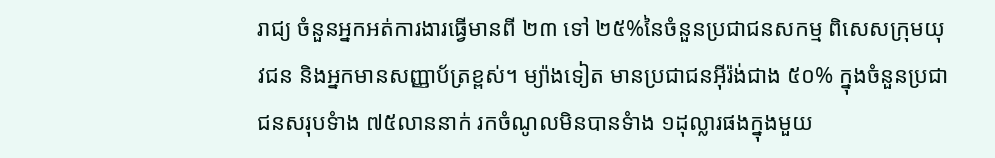រាជ្យ ចំនួនអ្នកអត់ការងារធ្វើមានពី ២៣ ទៅ ២៥%នៃចំនួនប្រជាជនសកម្ម ពិសេសក្រុមយុវជន និងអ្នកមានសញ្ញាប័ត្រខ្ពស់។ ម្យ៉ាងទៀត មានប្រជាជនអ៊ីរ៉ង់ជាង ៥០% ក្នុងចំនួនប្រជាជនសរុបទំាង ៧៥លាននាក់ រកចំណូលមិនបានទំាង ១ដុល្លារផងក្នុងមួយ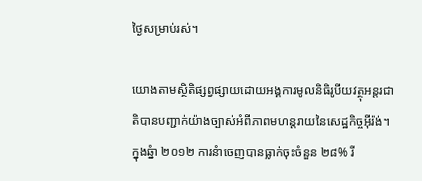ថ្ងៃសម្រាប់រស់។

យោងតាមស្ថិតិផ្សព្វផ្សាយដោយអង្គការមូលនិធិរូបីយវត្ថុអន្តរជាតិបានបញ្ជាក់យ៉ាងច្បាស់អំពីភាពមហន្តរាយនៃសេដ្ឋកិច្ចអ៊ីរ៉ង់។ ក្នុងឆ្នំា ២០១២ ការនំាចេញបានធ្លាក់ចុះចំនួន ២៨% រី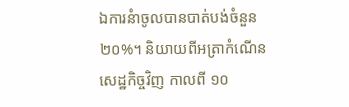ឯការនំាចូលបានបាត់បង់ចំនួន ២០%។ និយាយពីអត្រាកំណើនសេដ្ឋកិច្ចវិញ កាលពី ១០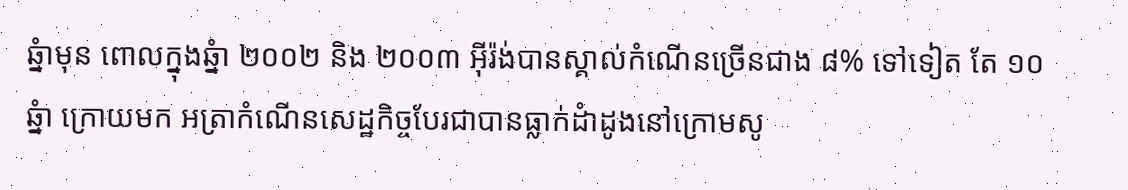ឆ្នំាមុន ពោលក្នុងឆ្នំា ២០០២ និង ២០០៣ អ៊ីរ៉ង់បានស្គាល់កំណើនច្រើនជាង ៨% ទៅទៀត តែ ១០ឆ្នំា ក្រោយមក អត្រាកំណើនសេដ្ឋកិច្ចបែរជាបានធ្លាក់ដំាដូងនៅក្រោមសូ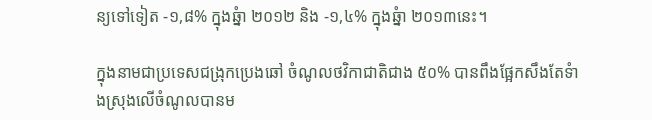ន្យទៅទៀត -១,៨% ក្នុងឆ្នំា ២០១២ និង -១,៤% ក្នុងឆ្នំា ២០១៣នេះ។

ក្នុងនាមជាប្រទេសជង្រុកប្រេងឆៅ ចំណូលថវិកាជាតិជាង ៥០% បានពឹងផ្អែកសឹងតែទំាងស្រុងលើចំណូលបានម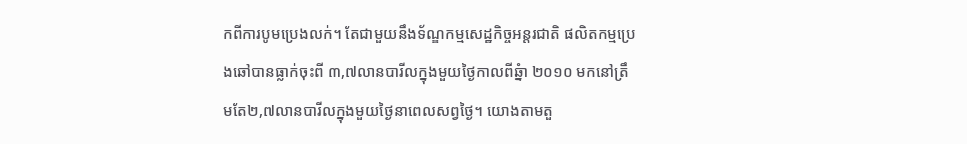កពីការបូមប្រេងលក់។ តែជាមួយនឹងទ័ណ្ឌកម្មសេដ្ឋកិច្ចអន្តរជាតិ ផលិតកម្មប្រេងឆៅបានធ្លាក់ចុះពី ៣,៧លានបារីលក្នុងមួយថ្ងៃកាលពីឆ្នំា ២០១០ មកនៅត្រឹមតែ២,៧លានបារីលក្នុងមួយថ្ងៃនាពេលសព្វថ្ងៃ។ យោងតាមតួ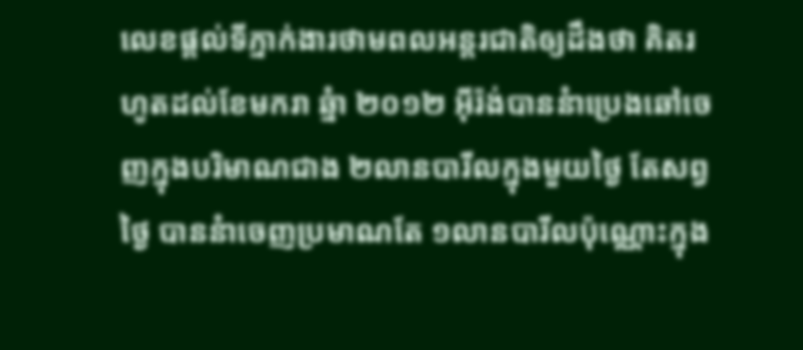លេខផ្តល់ទីភ្នាក់ងារថាមពលអន្តរជាតិឲ្យដឹងថា គិតរហូតដល់ខែមករា ឆ្នំា ២០១២ អ៊ីរ៉ង់បាននំាប្រេងឆៅចេញក្នុងបរិមាណជាង ២លានបារីលក្នុងមួយថ្ងៃ តែសព្វថ្ងៃ បាននំាចេញប្រមាណតែ ១លានបារីលប៉ុណ្ណោះក្នុង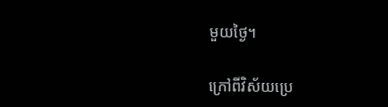មួយថ្ងៃ។

ក្រៅពីវិស័យប្រេ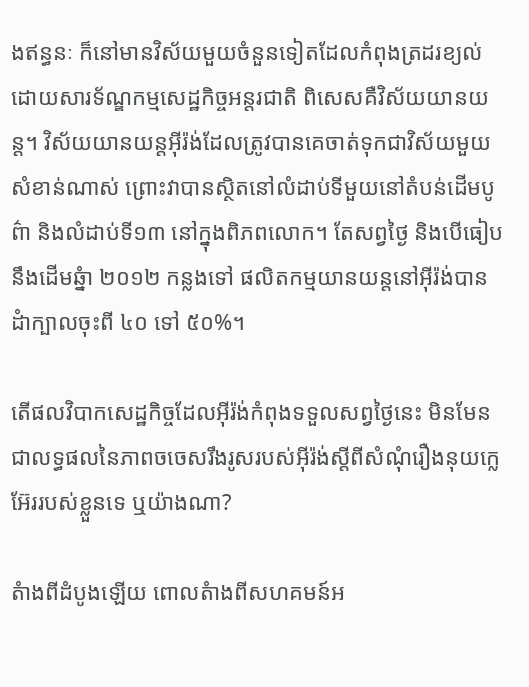ងឥន្ធនៈ ក៏នៅមានវិស័យមួយចំនួនទៀតដែលកំពុងត្រដរខ្យល់ដោយសារទ័ណ្ឌកម្មសេដ្ឋកិច្ចអន្តរជាតិ ពិសេសគឺវិស័យយានយន្ត។ វិស័យយានយន្តអ៊ីរ៉ង់ដែលត្រូវបានគេចាត់ទុកជាវិស័យមួយសំខាន់ណាស់ ព្រោះវាបានស្ថិតនៅលំដាប់ទីមួយនៅតំបន់ដើមបូព៌ា និងលំដាប់ទី១៣ នៅក្នុងពិភពលោក។ តែសព្វថ្ងៃ និងបើធៀបនឹងដើមឆ្នំា ២០១២ កន្លងទៅ ផលិតកម្មយានយន្តនៅអ៊ីរ៉ង់បានដំាក្បាលចុះពី ៤០ ទៅ ៥០%។

តើផលវិបាកសេដ្ឋកិច្ចដែលអ៊ីរ៉ង់កំពុងទទួលសព្វថ្ងៃនេះ មិនមែនជាលទ្ធផលនៃភាពចចេសរឹងរូសរបស់អ៊ីរ៉ង់ស្តីពីសំណុំរឿងនុយក្លេអ៊ែររបស់ខ្លួនទេ ឬយ៉ាងណា?

តំាងពីដំបូងឡើយ ពោលតំាងពីសហគមន៍អ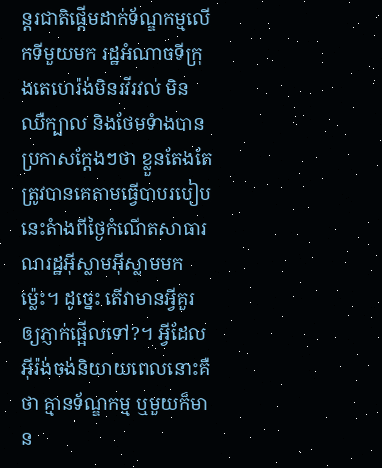ន្តរជាតិផ្តើមដាក់ទ័ណ្ឌកម្មលើកទីមួយមក រដ្ឋអំណាចទីក្រុងតេហេរ៉ង់មិនរវីរវល់ មិនឈឺក្បាល និងថែមទំាងបានប្រកាសក្តែងៗថា ខ្លួនតែងតែត្រូវបានគេតាមធ្វើបាបរបៀបនេះតំាងពីថ្ងៃកំណើតសាធារណរដ្ឋអ៊ីស្លាមអ៊ីស្លាមមកម្ល៉េះ។ ដូច្នេះ តើវាមានអ្វីគួរឲ្យភ្ញាក់ផ្អើលទៅ?។ អ្វីដែលអ៊ីរ៉ង់ចង់និយាយពេលនោះគឺថា គ្មានទ័ណ្ឌកម្ម ឬមួយក៏មាន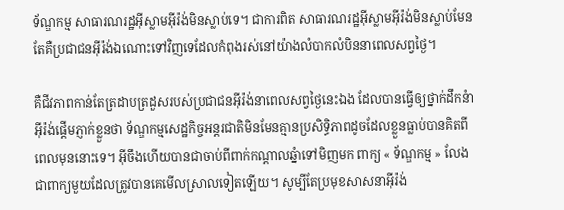ទ័ណ្ឌកម្ម សាធារណរដ្ឋអ៊ីស្លាមអ៊ីរ៉ង់មិនស្លាប់ទេ។ ជាការពិត សាធារណរដ្ឋអ៊ីស្លាមអ៊ីរ៉ង់មិនស្លាប់មែន តែគឺប្រជាជនអ៊ីរ៉ង់ឯណោះទៅវិញទេដែលកំពុងរស់នៅយ៉ាងលំបាកលំបិននាពេលសព្វថ្ងៃ។

គឺជីវភាពកាន់តែត្រដាបត្រដួសរបស់ប្រជាជនអ៊ីរ៉ង់នាពេលសព្វថ្ងៃនេះឯង ដែលបានធ្វើឲ្យថ្នាក់ដឹកនំាអ៊ីរ៉ង់ផ្តើមភ្ញាក់ខ្លួនថា ទ័ណ្ឌកម្មសេដ្ឋកិច្ចអន្តរជាតិមិនមែនគ្មានប្រសិទ្ធិភាពដូចដែលខ្លួនធ្លាប់បានគិតពីពេលមុននោះទេ។ អ៊ីចឹងហើយបានជាចាប់ពីពាក់កណ្តាលឆ្នំាទៅមិញមក ពាក្យ « ទ័ណ្ឌកម្ម » លែងជាពាក្យមួយដែលត្រូវបានគេមើលស្រាលទៀតឡើយ។ សូម្បីតែប្រមុខសាសនាអ៊ីរ៉ង់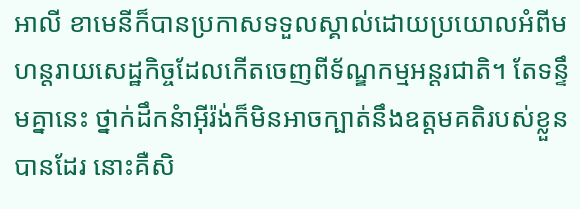អាលី ខាមេនីក៏បានប្រកាសទទួលស្គាល់ដោយប្រយោលអំពីមហន្តរាយសេដ្ឋកិច្ចដែលកើតចេញពីទ័ណ្ឌកម្មអន្តរជាតិ។ តែទន្ទឹមគ្នានេះ ថ្នាក់ដឹកនំាអ៊ីរ៉ង់ក៏មិនអាចក្បាត់នឹងឧត្តមគតិរបស់ខ្លួនបានដែរ នោះគឺសិ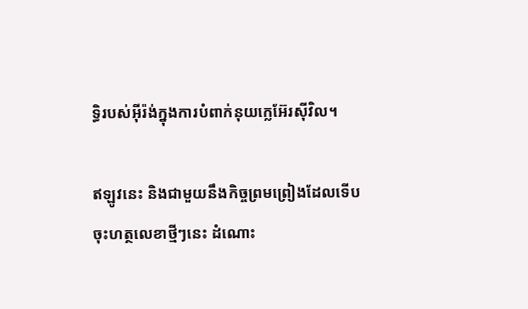ទ្ធិរបស់អ៊ីរ៉ង់ក្នុងការបំពាក់នុយក្លេអ៊ែរស៊ីវិល។

ឥឡូវនេះ និងជាមួយនឹងកិច្ចព្រមព្រៀងដែលទើបចុះហត្ថលេខាថ្មីៗនេះ ដំណោះ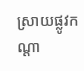ស្រាយផ្លូវកណ្តា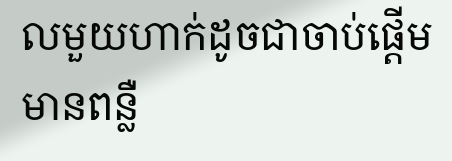លមួយហាក់ដូចជាចាប់ផ្តើមមានពន្លឺ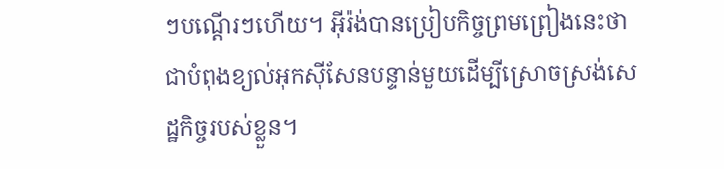ៗបណ្តើរៗហើយ។ អ៊ីរ៉ង់បានប្រៀបកិច្ចព្រមព្រៀងនេះថា ជាបំពុងខ្យល់អុកស៊ីសែនបន្ទាន់មួយដើម្បីស្រោចស្រង់សេដ្ឋកិច្ចរបស់ខ្លួន។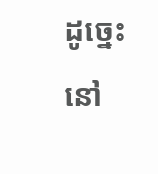ដូច្នេះនៅ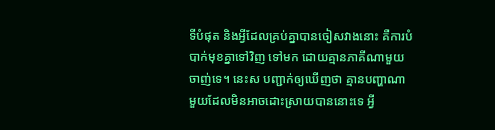ទីបំផុត និងអ្វីដែលគ្រប់គ្នាបានចៀសវាងនោះ គឺការបំបាក់មុខគ្នាទៅវិញ ទៅមក ដោយគ្មានភាគីណាមួយចាញ់ទេ។ នេះស បញ្ជាក់ឲ្យឃើញថា គ្មានបញ្ហាណាមួយដែលមិនអាចដោះស្រាយបាននោះទេ អ្វី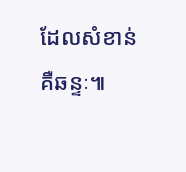ដែលសំខាន់ គឺឆន្ទៈ៕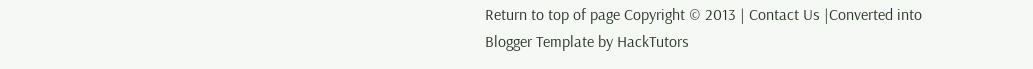Return to top of page Copyright © 2013 | Contact Us |Converted into Blogger Template by HackTutors